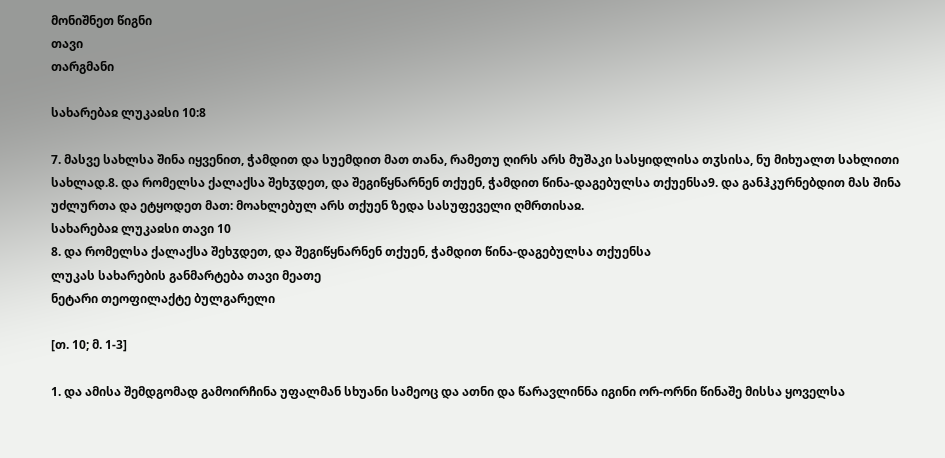მონიშნეთ წიგნი
თავი
თარგმანი

სახარებაჲ ლუკაჲსი 10:8

7. მასვე სახლსა შინა იყვენით, ჭამდით და სუემდით მათ თანა, რამეთუ ღირს არს მუშაკი სასყიდლისა თჳსისა, ნუ მიხუალთ სახლითი სახლად.8. და რომელსა ქალაქსა შეხჳდეთ, და შეგიწყნარნენ თქუენ, ჭამდით წინა-დაგებულსა თქუენსა9. და განჰკურნებდით მას შინა უძლურთა და ეტყოდეთ მათ: მოახლებულ არს თქუენ ზედა სასუფეველი ღმრთისაჲ.
სახარებაჲ ლუკაჲსი თავი 10
8. და რომელსა ქალაქსა შეხჳდეთ, და შეგიწყნარნენ თქუენ, ჭამდით წინა-დაგებულსა თქუენსა
ლუკას სახარების განმარტება თავი მეათე
ნეტარი თეოფილაქტე ბულგარელი

[თ. 10; მ. 1-3]

1. და ამისა შემდგომად გამოირჩინა უფალმან სხუანი სამეოც და ათნი და წარავლინნა იგინი ორ-ორნი წინაშე მისსა ყოველსა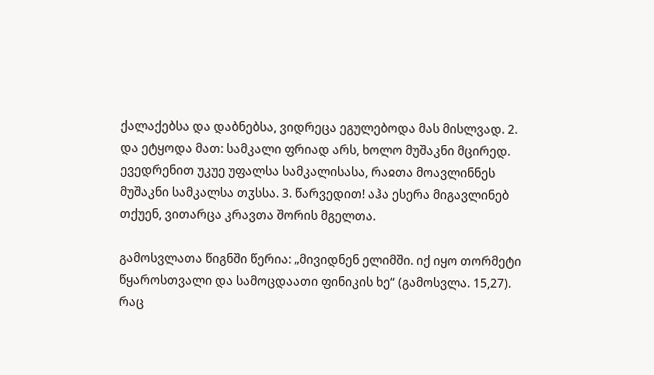ქალაქებსა და დაბნებსა, ვიდრეცა ეგულებოდა მას მისლვად. 2. და ეტყოდა მათ: სამკალი ფრიად არს, ხოლო მუშაკნი მცირედ. ევედრენით უკუე უფალსა სამკალისასა, რაჲთა მოავლინნეს მუშაკნი სამკალსა თჳსსა. 3. წარვედით! აჰა ესერა მიგავლინებ თქუენ, ვითარცა კრავთა შორის მგელთა.

გამოსვლათა წიგნში წერია: „მივიდნენ ელიმში. იქ იყო თორმეტი წყაროსთვალი და სამოცდაათი ფინიკის ხე“ (გამოსვლა. 15,27). რაც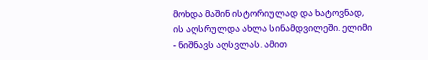მოხდა მაშინ ისტორიულად და ხატოვნად, ის აღსრულდა ახლა სინამდვილეში. ელიმი - ნიშნავს აღსვლას. ამით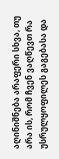აღინიშნება არაფერი სხვა, თუ არა ის, რომ ჩვენ ვაღწევთ რა უსრულყოფილეს გაგებასა და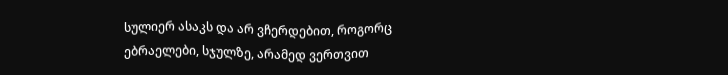სულიერ ასაკს და არ ვჩერდებით, როგორც ებრაელები, სჯულზე, არამედ ვერთვით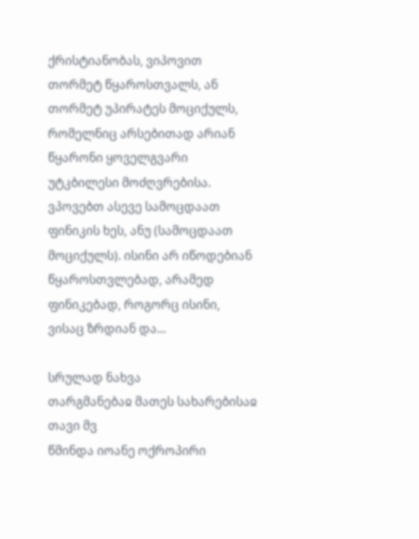ქრისტიანობას, ვიპოვით თორმეტ წყაროსთვალს, ან თორმეტ უპირატეს მოციქულს, რომელნიც არსებითად არიან წყარონი ყოველგვარი უტკბილესი მოძღვრებისა. ვპოვებთ ასევე სამოცდაათ ფინიკის ხეს, ანუ (სამოცდაათ მოციქულს). ისინი არ იწოდებიან წყაროსთვლებად, არამედ ფინიკებად, როგორც ისინი, ვისაც ზრდიან და...

სრულად ნახვა
თარგმანებაჲ მათეს სახარებისაჲ თავი მვ
წმინდა იოანე ოქროპირი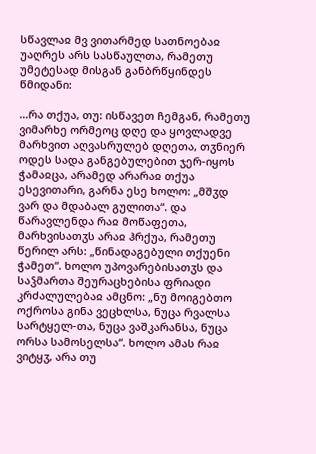სწავლაჲ მვ ვითარმედ სათნოებაჲ უაღრეს არს სასწაულთა, რამეთუ უმეტესად მისგან განბრწყინდეს წმიდანი:

...რა თქუა, თუ: ისწავეთ ჩემგან, რამეთუ ვიმარხე ორმეოც დღე და ყოვლადვე მარხვით აღვასრულებ დღეთა, თჳნიერ ოდეს სადა განგებულებით ჯერ-იყოს ჭამაჲცა, არამედ არარაჲ თქუა ესევითარი, გარნა ესე ხოლო: „მშჳდ ვარ და მდაბალ გულითა“. და წარავლენდა რაჲ მოწაფეთა, მარხვისათჳს არაჲ ჰრქუა, რამეთუ წერილ არს: „წინადაგებული თქუენი ჭამეთ“. ხოლო უპოვარებისათჳს და საჴმართა შეურაცხებისა ფრიადი კრძალულებაჲ ამცნო: „ნუ მოიგებთო ოქროსა გინა ვეცხლსა, ნუცა რვალსა სარტყელ-თა, ნუცა ვაშკარანსა, ნუცა ორსა სამოსელსა“. ხოლო ამას რაჲ ვიტყჳ, არა თუ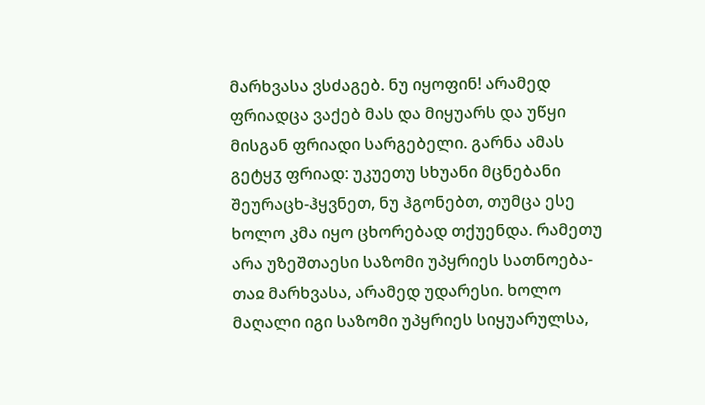მარხვასა ვსძაგებ. ნუ იყოფინ! არამედ ფრიადცა ვაქებ მას და მიყუარს და უწყი მისგან ფრიადი სარგებელი. გარნა ამას გეტყჳ ფრიად: უკუეთუ სხუანი მცნებანი შეურაცხ-ჰყვნეთ, ნუ ჰგონებთ, თუმცა ესე ხოლო კმა იყო ცხორებად თქუენდა. რამეთუ არა უზეშთაესი საზომი უპყრიეს სათნოება-თაჲ მარხვასა, არამედ უდარესი. ხოლო მაღალი იგი საზომი უპყრიეს სიყუარულსა,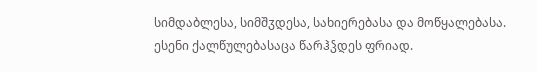სიმდაბლესა, სიმშჳდესა, სახიერებასა და მოწყალებასა. ესენი ქალწულებასაცა წარჰჴდეს ფრიად.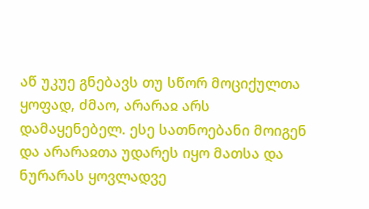აწ უკუე გნებავს თუ სწორ მოციქულთა ყოფად, ძმაო, არარაჲ არს დამაყენებელ. ესე სათნოებანი მოიგენ და არარაჲთა უდარეს იყო მათსა და ნურარას ყოვლადვე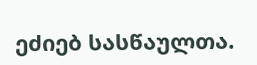ეძიებ სასწაულთა.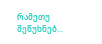რამეთუ შეწუხნებ...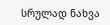სრულად ნახვა